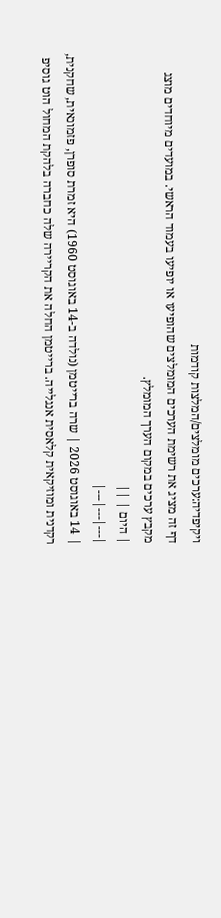ויקיפדיה:ערכים מומלצים/המלצות קודמות
דף זה מציג את רשימת הערכים המומלצים שהופיעו או יופיעו בעמוד הראשי. במועדים מיוחדים מוצג מקבץ ערכים במקום הערך המומלץ.
| היום | ||
|---|---|---|
| 14 באוגוסט 2026 | שרה ברייטמן (נולדה ב-14 באוגוסט 1960) היא זמרת סופרן, פזמונאית, שחקנית, רקדנית ומוזיקאית קלאסית אנגלייה. ברייטמן החלה את הקריירה שלה כחברה בלהקת המחול הוט גוסיפ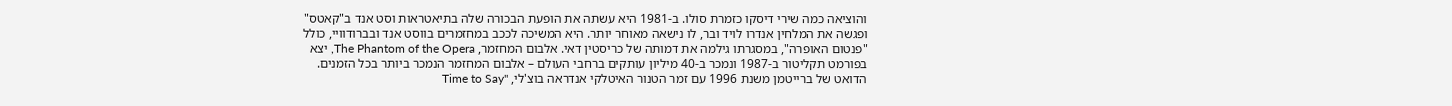והוציאה כמה שירי דיסקו כזמרת סולו. ב-1981 היא עשתה את הופעת הבכורה שלה בתיאטראות וסט אנד ב"קאטס" ופגשה את המלחין אנדרו לויד ובר, לו נישאה מאוחר יותר. היא המשיכה לככב במחזמרים בווסט אנד ובברודוויי, כולל "פנטום האופרה", במסגרתו גילמה את דמותה של כריסטין דאי. אלבום המחזמר, The Phantom of the Opera, יצא בפורמט תקליטור ב-1987 ונמכר ב-40 מיליון עותקים ברחבי העולם – אלבום המחזמר הנמכר ביותר בכל הזמנים. הדואט של ברייטמן משנת 1996 עם זמר הטנור האיטלקי אנדראה בוצ'לי, "Time to Say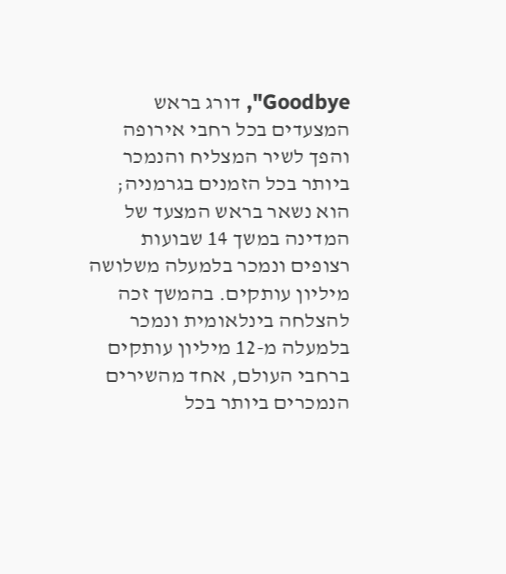Goodbye", דורג בראש המצעדים בכל רחבי אירופה והפך לשיר המצליח והנמכר ביותר בכל הזמנים בגרמניה; הוא נשאר בראש המצעד של המדינה במשך 14 שבועות רצופים ונמכר בלמעלה משלושה מיליון עותקים. בהמשך זכה להצלחה בינלאומית ונמכר בלמעלה מ-12 מיליון עותקים ברחבי העולם, אחד מהשירים הנמכרים ביותר בכל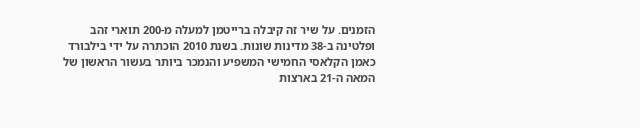הזמנים. על שיר זה קיבלה ברייטמן למעלה מ-200 תוארי זהב ופלטינה ב-38 מדינות שונות. בשנת 2010 הוכתרה על ידי בילבורד כאמן הקלאסי החמישי המשפיע והנמכר ביותר בעשור הראשון של המאה ה-21 בארצות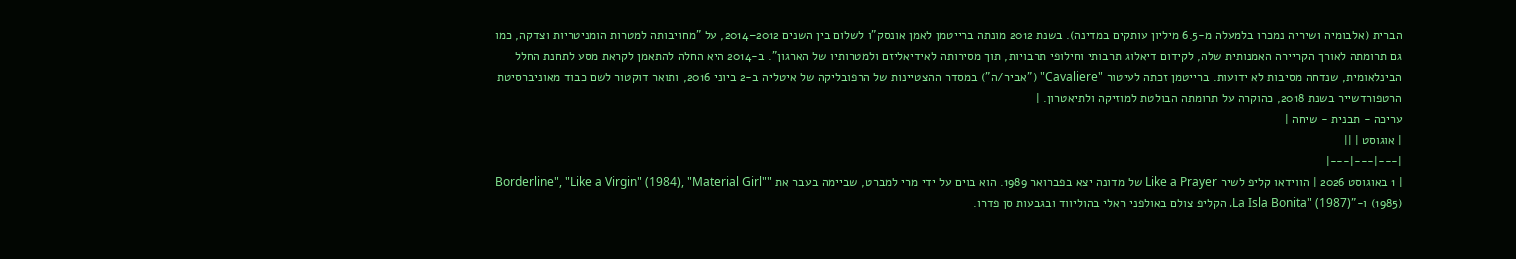הברית (אלבומיה ושיריה נמכרו בלמעלה מ-6.5 מיליון עותקים במדינה). בשנת 2012 מונתה ברייטמן לאמן אונסק"ו לשלום בין השנים 2012–2014, על "מחויבותה למטרות הומניטריות וצדקה, כמו גם תרומתה לאורך הקריירה האמנותית שלה, לקידום דיאלוג תרבותי וחילופי תרבויות, תוך מסירותה לאידיאליזם ולמטרותיו של הארגון". ב-2014 היא החלה להתאמן לקראת מסע לתחנת החלל הבינלאומית, שנדחה מסיבות לא ידועות. ברייטמן זכתה לעיטור "Cavaliere" ("אביר/ה") במסדר ההצטיינות של הרפובליקה של איטליה ב-2 ביוני 2016, ותואר דוקטור לשם כבוד מאוניברסיטת הרטפורדשייר בשנת 2018, כהוקרה על תרומתה הבולטת למוזיקה ולתיאטרון. |
עריכה - תבנית - שיחה |
| אוגוסט | ||
|---|---|---|
| 1 באוגוסט 2026 | הווידאו קליפ לשיר Like a Prayer של מדונה יצא בפברואר 1989. הוא בוים על ידי מרי למברט, שביימה בעבר את "Borderline", "Like a Virgin" (1984), "Material Girl" (1985) ו-"La Isla Bonita" (1987). הקליפ צולם באולפני ראלי בהוליווד ובגבעות סן פדרו.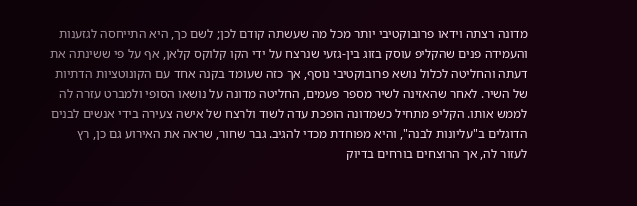מדונה רצתה וידאו פרובוקטיבי יותר מכל מה שעשתה קודם לכן; לשם כך, היא התייחסה לגזענות והעמידה פנים שהקליפ עוסק בזוג בין-גזעי שנרצח על ידי הקו קלוקס קלאן, אף על פי ששינתה את דעתה והחליטה לכלול נושא פרובוקטיבי נוסף, אך כזה שעומד בקנה אחד עם הקונוטציות הדתיות של השיר. לאחר שהאזינה לשיר מספר פעמים, החליטה מדונה על נושאו הסופי ולמברט עזרה לה לממש אותו. הקליפ מתחיל כשמדונה הופכת עדה לשוד ולרצח של אישה צעירה בידי אנשים לבנים הדוגלים ב"עליונות לבנה", והיא מפוחדת מכדי להגיב. גבר שחור, שראה את האירוע גם כן, רץ לעזור לה, אך הרוצחים בורחים בדיוק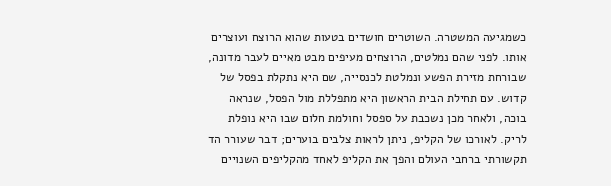כשמגיעה המשטרה. השוטרים חושדים בטעות שהוא הרוצח ועוצרים אותו. לפני שהם נמלטים, הרוצחים מעיפים מבט מאיים לעבר מדונה, שבורחת מזירת הפשע ונמלטת לכנסייה, שם היא נתקלת בפסל של קדוש. עם תחילת הבית הראשון היא מתפללת מול הפסל, שנראה בוכה, ולאחר מכן נשכבת על ספסל וחולמת חלום שבו היא נופלת לריק. לאורכו של הקליפ, ניתן לראות צלבים בוערים; דבר שעורר הד תקשורתי ברחבי העולם והפך את הקליפ לאחד מהקליפים השנויים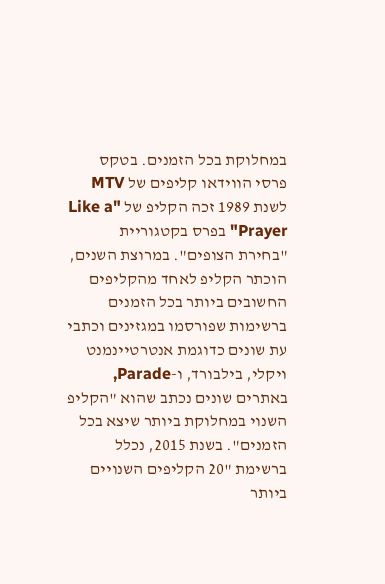במחלוקת בכל הזמנים. בטקס פרסי הווידאו קליפים של MTV לשנת 1989 זכה הקליפ של "Like a Prayer" בפרס בקטגוריית "בחירת הצופים". במרוצת השנים, הוכתר הקליפ לאחד מהקליפים החשובים ביותר בכל הזמנים ברשימות שפורסמו במגזינים וכתבי עת שונים כדוגמת אנטרטיינמנט ויקלי, בילבורד, ו-Parade, באתרים שונים נכתב שהוא "הקליפ השנוי במחלוקת ביותר שיצא בכל הזמנים". בשנת 2015, נכלל ברשימת "20 הקליפים השנויים ביותר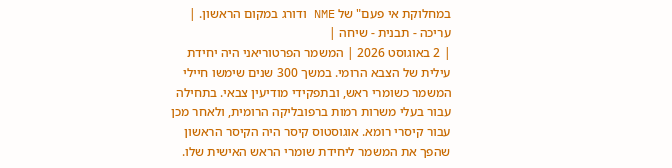במחלוקת אי פעם" של NME ודורג במקום הראשון. |
עריכה - תבנית - שיחה |
| 2 באוגוסט 2026 | המשמר הפרטוריאני היה יחידת עילית של הצבא הרומי. במשך 300 שנים שימשו חיילי המשמר כשומרי ראש, ובתפקידי מודיעין צבאי. בתחילה עבור בעלי משרות רמות ברפובליקה הרומית, ולאחר מכן עבור קיסרי רומא. אוגוסטוס קיסר היה הקיסר הראשון שהפך את המשמר ליחידת שומרי הראש האישית שלו.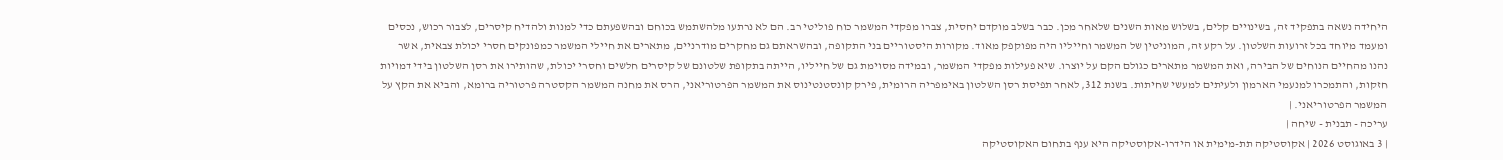היחידה נשאה בתפקיד זה, בשינויים קלים, בשלוש מאות השנים שלאחר מכן. כבר בשלב מוקדם יחסית, צברו מפקדי המשמר כוח פוליטי רב. הם לא נרתעו מלהשתמש בכוחם ובהשפעתם כדי למנות ולהדיח קיסרים, לצבור רכוש, נכסים ומעמד מיוחד בכל זרועות השלטון. על רקע זה, המוניטין של המשמר וחייליו היה מפוקפק מאוד. מקורות היסטוריים בני התקופה, ובהשראתם גם מחקרים מודרניים, מתארים את חיילי המשמר כמפונקים חסרי יכולת צבאית, אשר נהנו מהחיים הנוחים של הבירה, ואת המשמר מתארים כגולם הקם על יוצרו. שיא פעילות מפקדי המשמר, ובמידה מסוימת גם של חייליו, הייתה בתקופת שלטונם של קיסרים חלשים וחסרי יכולת, שהותירו את רסן השלטון בידי דמויות חזקות, והתמכרו למנעמי הארמון ולעיתים למעשי שחיתות. בשנת 312, לאחר תפיסת רסן השלטון באימפריה הרומית, פירק קונסטנטינוס את המשמר הפרטוריאני, הרס את מחנה המשמר הקסטרה פרטוריה ברומא, והביא את הקץ על המשמר הפרטוריאני. |
עריכה - תבנית - שיחה |
| 3 באוגוסט 2026 | אקוסטיקה תת-מימית או הידרו-אקוסטיקה היא ענף בתחום האקוסטיקה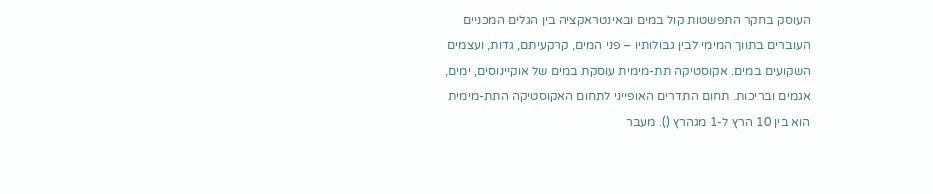העוסק בחקר התפשטות קול במים ובאינטראקציה בין הגלים המכניים העוברים בתווך המימי לבין גבולותיו – פני המים, קרקעיתם, גדות, ועצמים השקועים במים. אקוסטיקה תת-מימית עוסקת במים של אוקיינוסים, ימים, אגמים ובריכות. תחום התדרים האופייני לתחום האקוסטיקה התת-מימית הוא בין 10 הרץ ל-1 מגהרץ (). מעבר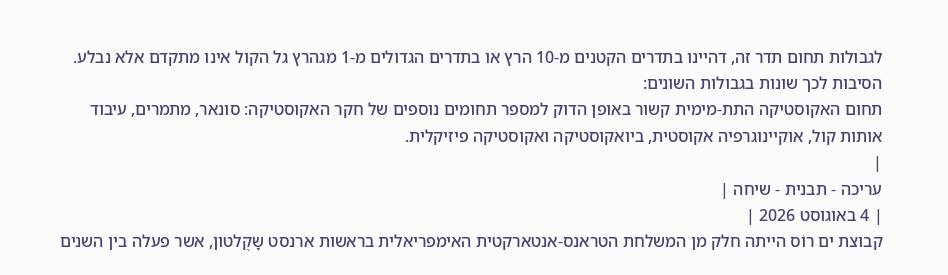לגבולות תחום תדר זה, דהיינו בתדרים הקטנים מ-10 הרץ או בתדרים הגדולים מ-1 מגהרץ גל הקול אינו מתקדם אלא נבלע. הסיבות לכך שונות בגבולות השונים:
תחום האקוסטיקה התת-מימית קשור באופן הדוק למספר תחומים נוספים של חקר האקוסטיקה: סונאר, מתמרים, עיבוד אותות קול, אוקיינוגרפיה אקוסטית, ביואקוסטיקה ואקוסטיקה פיזיקלית.
|
עריכה - תבנית - שיחה |
| 4 באוגוסט 2026 |
קבוצת ים רוֹס הייתה חלק מן המשלחת הטראנס-אנטארקטית האימפריאלית בראשות ארנסט שָקֶלטון, אשר פעלה בין השנים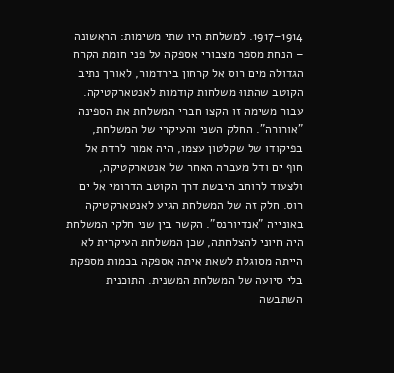1914–1917. למשלחת היו שתי משימות: הראשונה – הנחת מספר מצבורי אספקה על פני חומת הקרח הגדולה מים רוס אל קרחון בירדמור, לאורך נתיב הקוטב שהתווּ משלחות קודמות לאנטארקטיקה. עבור משימה זו הקצו חברי המשלחת את הספינה "אורורה". החלק השני והעיקרי של המשלחת, בפיקודו של שקלטון עצמו, היה אמור לרדת אל חוף ים ודל מעברה האחר של אנטארקטיקה, ולצעוד לרוחב היבשת דרך הקוטב הדרומי אל ים רוס. חלק זה של המשלחת הגיע לאנטארקטיקה באונייה "אנדיורנס". הקשר בין שני חלקי המשלחת היה חיוני להצלחתה, שכן המשלחת העיקרית לא הייתה מסוגלת לשאת איתה אספקה בכמות מספקת בלי סיועה של המשלחת המשנית. התוכנית השתבשה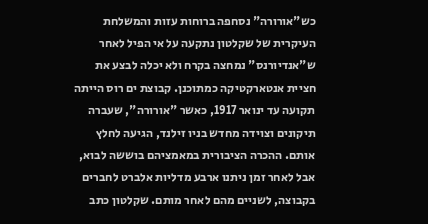כש"אורורה" נסחפה ברוחות עזות והמשלחת העיקרית של שקלטון נתקעה על אי הפיל לאחר ש"אנדיורנס" נמחצה בקרח ולא יכלה לבצע את חציית אנטארקטיקה כמתוכנן. קבוצת ים רוס הייתה תקועה עד ינואר 1917, כאשר "אורורה", שעברה תיקונים וצוידה מחדש בניו זילנד, הגיעה לחלץ אותם. ההכרה הציבורית במאמציהם בוששה לבוא, אבל לאחר זמן ניתנו ארבע מדליות אלברט לחברים בקבוצה, לשניים מהם לאחר מותם. שקלטון כתב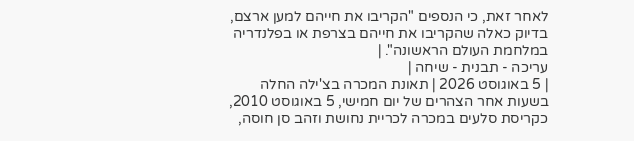לאחר זאת, כי הנספים "הקריבו את חייהם למען ארצם, בדיוק כאלה שהקריבו את חייהם בצרפת או בפלנדריה במלחמת העולם הראשונה". |
עריכה - תבנית - שיחה |
| 5 באוגוסט 2026 | תאונת המכרה בצ'ילה החלה בשעות אחר הצהרים של יום חמישי, 5 באוגוסט 2010, כקריסת סלעים במכרה לכריית נחושת וזהב סן חוסה,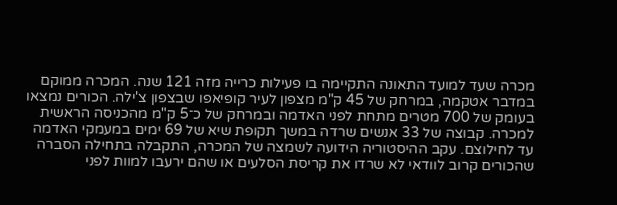מכרה שעד למועד התאונה התקיימה בו פעילות כרייה מזה 121 שנה. המכרה ממוקם במדבר אטקמה, במרחק של 45 ק"מ מצפון לעיר קופיאפו שבצפון צ'ילה. הכורים נמצאו בעומק של 700 מטרים מתחת לפני האדמה ובמרחק של כ־5 ק"מ מהכניסה הראשית למכרה. קבוצה של 33 אנשים שרדה במשך תקופת שיא של 69 ימים במעמקי האדמה עד לחילוצם. עקב ההיסטוריה הידועה לשמצה של המכרה, התקבלה בתחילה הסברה שהכורים קרוב לוודאי לא שרדו את קריסת הסלעים או שהם ירעבו למוות לפני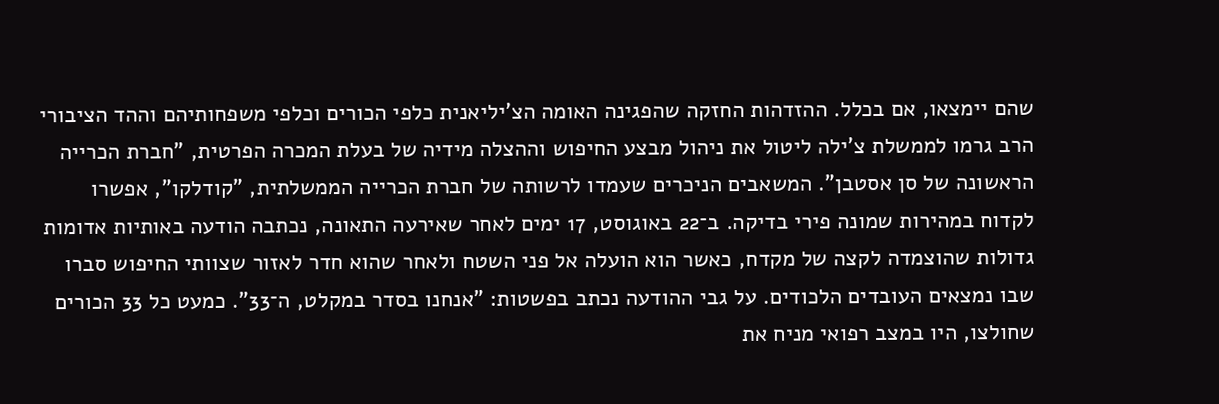שהם יימצאו, אם בכלל. ההזדהות החזקה שהפגינה האומה הצ'יליאנית כלפי הכורים וכלפי משפחותיהם וההד הציבורי הרב גרמו לממשלת צ'ילה ליטול את ניהול מבצע החיפוש וההצלה מידיה של בעלת המכרה הפרטית, "חברת הכרייה הראשונה של סן אסטבן". המשאבים הניכרים שעמדו לרשותה של חברת הכרייה הממשלתית, "קודלקו", אפשרו לקדוח במהירות שמונה פירי בדיקה. ב־22 באוגוסט, 17 ימים לאחר שאירעה התאונה, נכתבה הודעה באותיות אדומות גדולות שהוצמדה לקצה של מקדח, כאשר הוא הועלה אל פני השטח ולאחר שהוא חדר לאזור שצוותי החיפוש סברו שבו נמצאים העובדים הלכודים. על גבי ההודעה נכתב בפשטות: "אנחנו בסדר במקלט, ה־33". כמעט כל 33 הכורים שחולצו, היו במצב רפואי מניח את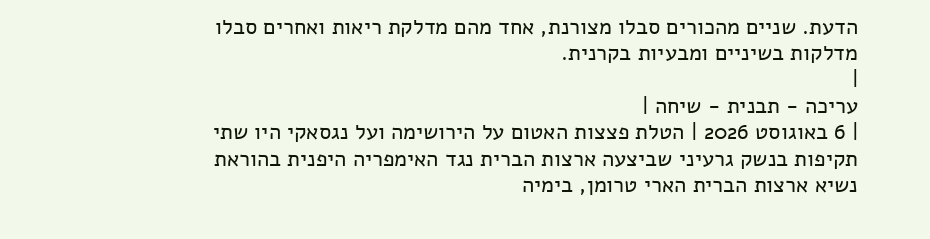הדעת. שניים מהכורים סבלו מצורנת, אחד מהם מדלקת ריאות ואחרים סבלו מדלקות בשיניים ומבעיות בקרנית.
|
עריכה - תבנית - שיחה |
| 6 באוגוסט 2026 | הטלת פצצות האטום על הירושימה ועל נגסאקי היו שתי תקיפות בנשק גרעיני שביצעה ארצות הברית נגד האימפריה היפנית בהוראת נשיא ארצות הברית הארי טרומן, בימיה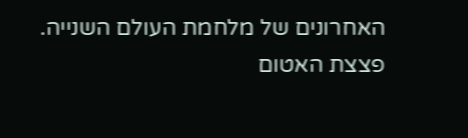האחרונים של מלחמת העולם השנייה. פצצת האטום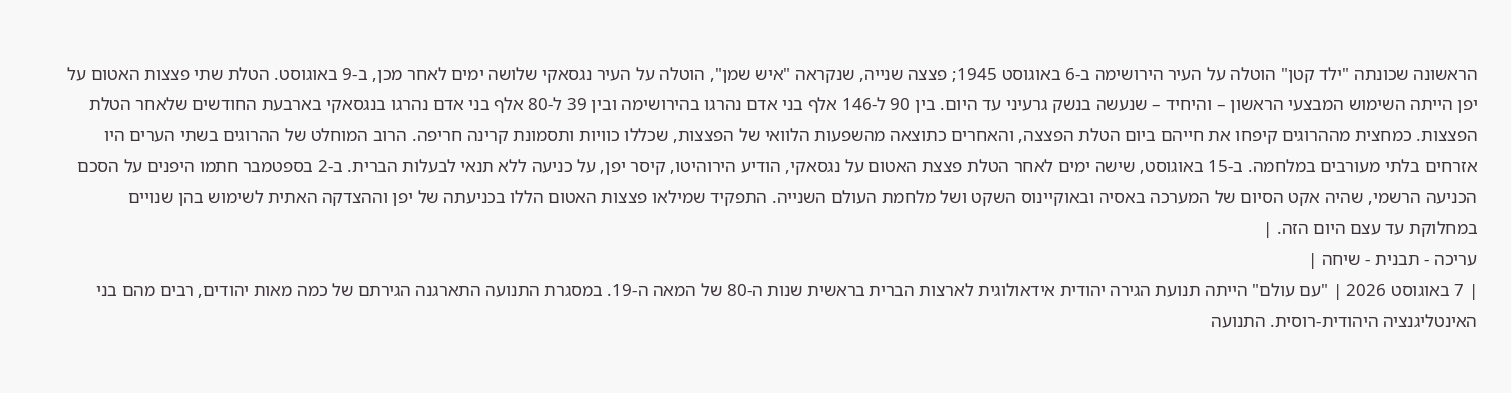הראשונה שכונתה "ילד קטן" הוטלה על העיר הירושימה ב-6 באוגוסט 1945; פצצה שנייה, שנקראה "איש שמן", הוטלה על העיר נגסאקי שלושה ימים לאחר מכן, ב-9 באוגוסט. הטלת שתי פצצות האטום על יפן הייתה השימוש המבצעי הראשון – והיחיד – שנעשה בנשק גרעיני עד היום. בין 90 ל-146 אלף בני אדם נהרגו בהירושימה ובין 39 ל-80 אלף בני אדם נהרגו בנגסאקי בארבעת החודשים שלאחר הטלת הפצצות. כמחצית מההרוגים קיפחו את חייהם ביום הטלת הפצצה, והאחרים כתוצאה מהשפעות הלוואי של הפצצות, שכללו כוויות ותסמונת קרינה חריפה. הרוב המוחלט של ההרוגים בשתי הערים היו אזרחים בלתי מעורבים במלחמה. ב-15 באוגוסט, שישה ימים לאחר הטלת פצצת האטום על נגסאקי, הודיע הירוהיטו, קיסר יפן, על כניעה ללא תנאי לבעלות הברית. ב-2 בספטמבר חתמו היפנים על הסכם הכניעה הרשמי, שהיה אקט הסיום של המערכה באסיה ובאוקיינוס השקט ושל מלחמת העולם השנייה. התפקיד שמילאו פצצות האטום הללו בכניעתה של יפן וההצדקה האתית לשימוש בהן שנויים במחלוקת עד עצם היום הזה. |
עריכה - תבנית - שיחה |
| 7 באוגוסט 2026 | "עם עולם" הייתה תנועת הגירה יהודית אידאולוגית לארצות הברית בראשית שנות ה-80 של המאה ה-19. במסגרת התנועה התארגנה הגירתם של כמה מאות יהודים, רבים מהם בני האינטליגנציה היהודית-רוסית. התנועה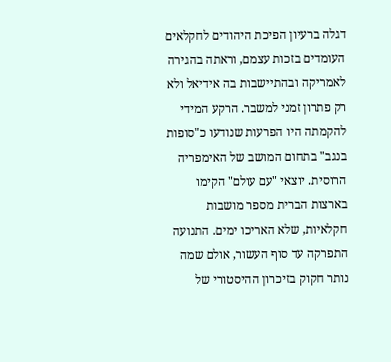דגלה ברעיון הפיכת היהודים לחקלאים העומדים בזכות עצמם, וראתה בהגירה לאמריקה ובהתיישבות בה אידיאל ולא רק פתרון זמני למשבר. הרקע המידי להקמתה היו הפרעות שנודעו כ"סופות בנגב" בתחום המושב של האימפריה הרוסית. יוצאי "עם עולם" הקימו בארצות הברית מספר מושבות חקלאיות, שלא האריכו ימים. התנועה התפרקה עד סוף העשור, אולם שמה נותר חקוק בזיכרון ההיסטורי של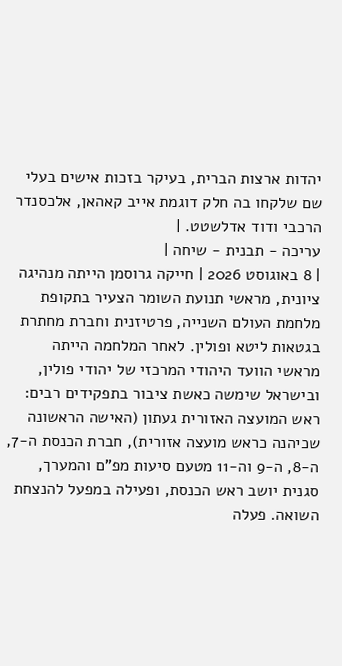יהדות ארצות הברית, בעיקר בזכות אישים בעלי שם שלקחו בה חלק דוגמת אייב קאהאן, אלכסנדר הרכבי ודוד אדלשטט. |
עריכה - תבנית - שיחה |
| 8 באוגוסט 2026 | חייקה גרוסמן הייתה מנהיגה ציונית, מראשי תנועת השומר הצעיר בתקופת מלחמת העולם השנייה, פרטיזנית וחברת מחתרת בגטאות ליטא ופולין. לאחר המלחמה הייתה מראשי הוועד היהודי המרכזי של יהודי פולין, ובישראל שימשה כאשת ציבור בתפקידים רבים: ראש המועצה האזורית געתון (האישה הראשונה שכיהנה כראש מועצה אזורית), חברת הכנסת ה-7, ה-8, ה-9 וה-11 מטעם סיעות מפ"ם והמערך, סגנית יושב ראש הכנסת, ופעילה במפעל להנצחת השואה. פעלה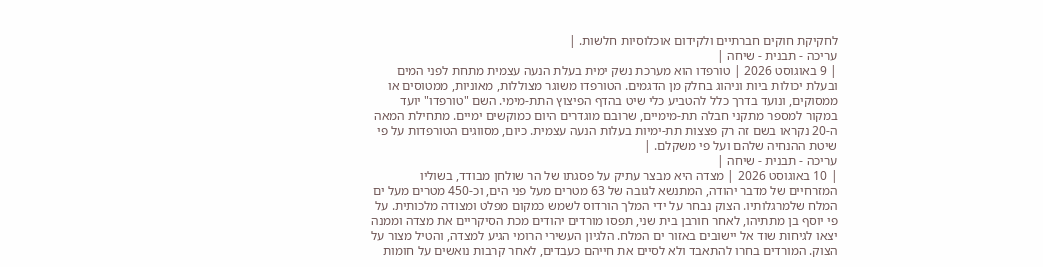לחקיקת חוקים חברתיים ולקידום אוכלוסיות חלשות. |
עריכה - תבנית - שיחה |
| 9 באוגוסט 2026 | טורפדו הוא מערכת נשק ימית בעלת הנעה עצמית מתחת לפני המים ובעלת יכולות ביות וניהוג בחלק מן הדגמים. הטורפדו משוגר מצוללות, מאוניות, ממטוסים או ממסוקים, ונועד בדרך כלל להטביע כלי שיט בהדף הפיצוץ התת-מימי. השם "טורפדו" יועד במקור למספר מתקני חבלה תת-מימיים, שרובם מוגדרים היום כמוקשים ימיים. מתחילת המאה ה-20 נקראו בשם זה רק פצצות תת-ימיות בעלות הנעה עצמית. כיום, מסווגים הטורפדות על פי שיטת ההנחיה שלהם ועל פי משקלם. |
עריכה - תבנית - שיחה |
| 10 באוגוסט 2026 | מצדה היא מבצר עתיק על פסגתו של הר שולחן מבודד, בשוליו המזרחיים של מדבר יהודה, המתנשא לגובה של 63 מטרים מעל פני הים, וכ-450 מטרים מעל ים המלח שלמרגלותיו. הצוק נבחר על ידי המלך הורדוס לשמש כמקום מפלט ומצודה מלכותית. על פי יוסף בן מתתיהו, לאחר חורבן בית שני, תפסו מורדים יהודים מכת הסיקריים את מצדה וממנה יצאו לגיחות שוד אל יישובים באזור ים המלח. הלגיון העשירי הרומי הגיע למצדה, והטיל מצור על הצוק. המורדים בחרו להתאבד ולא לסיים את חייהם כעבדים, לאחר קרבות נואשים על חומות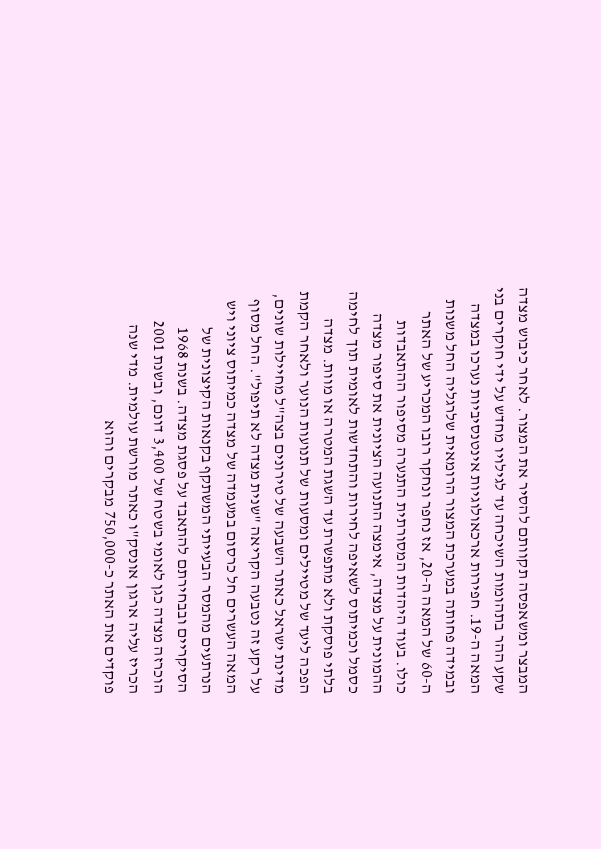המבצר ומשאפסה תקוותם להסיר את המצור. לאחר כיבוש מצדה שקע ההר בתהומות השיכחה עד לגילויו מחדש על ידי חוקרים בני המאה ה-19. חפירות ארכאולוגיות אינטנסיביות נערכו במצדה ובמידה פחותה במערכת המצור הרומאית שלרגליה החל משנות ה-60 של המאה ה-20, אז נחפר ונחקר רובו המכריע של האתר כולו. בעוד היהדות המסורתית התנערה מסיפור ההתאבדות ההמונית על מצדה, אימצה התנועה הציונית את סיפור מצדה כסמל וכמיתוס לשאיפה לחירות והתחדשות לאומית תוך לחימה בלתי פוסקת ולא מתפשרת עד השגת המטרה או מוות. מצדה הפכה ליעד של מטיילים ומסעות של תנועות הנוער ולאחר הקמת מדינת ישראל כאתר השבעה של טירונים בצה"ל מחיילות שונים, על רקע זה נטבעה הקריאה "שנית מצדה לא תיפול". החל מסוף המאה העשרים חל כרסום במעמדה של מצדה כמיתוס ציוני ויש הנרתעים מהמסר הבעייתי המשתקף בקנאות הקיצונית של הסיקריים ובבחירתם להתאבד על פסגת מצדה. בשנת 1968 הוכרזה מצדה כגן לאומי בשטח של 3,400 דונם, ובשנת 2001 הכריז עליה ארגון אונסק"ו כאתר מורשת עולמית. מדי שנה פוקדים את האתר כ-750,000 מבקרים והוא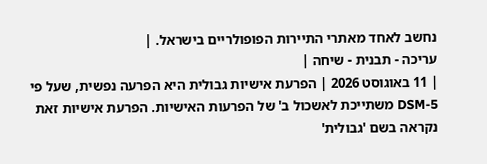נחשב לאחד מאתרי התיירות הפופולריים בישראל. |
עריכה - תבנית - שיחה |
| 11 באוגוסט 2026 | הפרעת אישיות גבולית היא הפרעה נפשית, שעל פי DSM-5 משתייכת לאשכול ב' של הפרעות האישיות. הפרעת אישיות זאת נקראה בשם 'גבולית'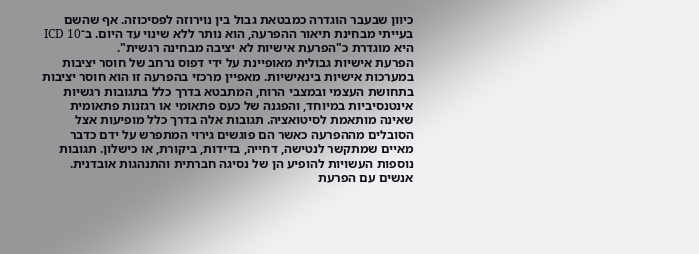כיוון שבעבר הוגדרה כמבטאת גבול בין נוירוזה לפסיכוזה. אף שהשם בעייתי מבחינת תיאור ההפרעה, הוא נותר ללא שינוי עד היום. ב־ICD 10 היא מוגדרת כ"הפרעת אישיות לא יציבה מבחינה רגשית".
הפרעת אישיות גבולית מאופיינת על ידי דפוס נרחב של חוסר יציבות במערכות אישיות בינאישיות. מאפיין מרכזי בהפרעה זו הוא חוסר יציבות בתחושת העצמי ובמצבי הרוח, המתבטא בדרך כלל בתגובות רגשיות אינטנסיביות במיוחד, והפגנה של כעס פתאומי או רגזנות פתאומית שאינה מותאמת לסיטואציה. תגובות אלה בדרך כלל מופיעות אצל הסובלים מההפרעה כאשר הם פוגשים גירוי המתפרש על ידם כדבר מאיים שמתקשר לנטישה, דחייה, בדידות, ביקורת, או כישלון. תגובות נוספות העשויות להופיע הן של נסיגה חברתית והתנהגות אובדנית. אנשים עם הפרעת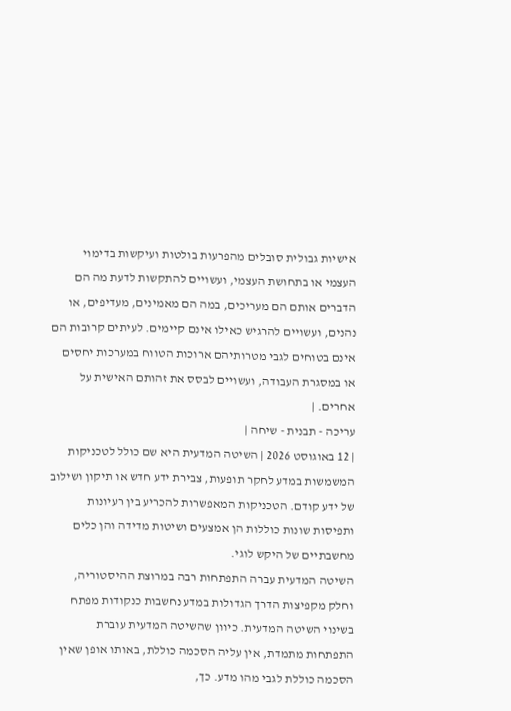אישיות גבולית סובלים מהפרעות בולטות ועיקשות בדימוי העצמי או בתחושת העצמי, ועשויים להתקשות לדעת מה הם הדברים אותם הם מעריכים, במה הם מאמינים, מעדיפים, או נהנים, ועשויים להרגיש כאילו אינם קיימים. לעיתים קרובות הם אינם בטוחים לגבי מטרותיהם ארוכות הטווח במערכות יחסים או במסגרת העבודה, ועשויים לבסס את זהותם האישית על אחרים. |
עריכה - תבנית - שיחה |
| 12 באוגוסט 2026 | השיטה המדעית היא שם כולל לטכניקות המשמשות במדע לחקר תופעות, צבירת ידע חדש או תיקון ושילוב של ידע קודם. הטכניקות המאפשרות להכריע בין רעיונות ותפיסות שונות כוללות הן אמצעים ושיטות מדידה והן כלים מחשבתיים של היקש לוגי.
השיטה המדעית עברה התפתחות רבה במרוצת ההיסטוריה, וחלק מקפיצות הדרך הגדולות במדע נחשבות כנקודות מפתח בשינוי השיטה המדעית. כיוון שהשיטה המדעית עוברת התפתחות מתמדת, אין עליה הסכמה כוללת, באותו אופן שאין הסכמה כוללת לגבי מהו מדע. כך,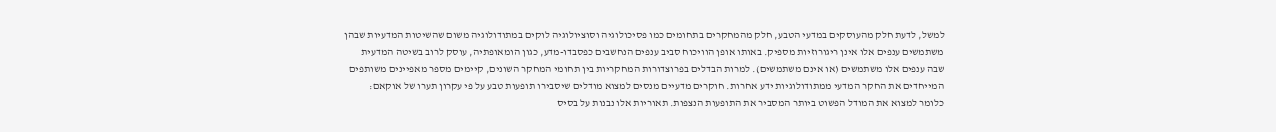למשל, לדעת חלק מהעוסקים במדעי הטבע, חלק מהמחקרים בתחומים כמו פסיכולוגיה וסוציולוגיה לוקים במתודולוגיה משום שהשיטות המדעיות שבהן משתמשים ענפים אלו אינן ריגורוזיות מספיק. באותו אופן הוויכוח סביב ענפים הנחשבים כפסבדו-מדע, כגון הומאופתיה, עוסק לרוב בשיטה המדעית שבה ענפים אלו משתמשים (או אינם משתמשים). למרות הבדלים בפרוצדורות המחקריות בין תחומי המחקר השונים, קיימים מספר מאפיינים משותפים המייחדים את החקר המדעי ממתודולוגיות ידע אחרות. חוקרים מדעיים מנסים למצוא מודלים שיסבירו תופעות טבע על פי עקרון תערו של אוקאם: כלומר למצוא את המודל הפשוט ביותר המסביר את התופעות הנצפות. תאוריות אלו נבנות על בסיס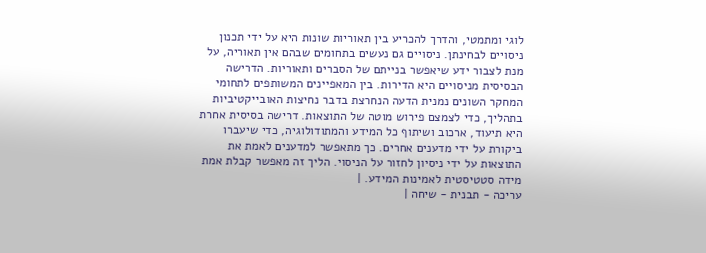לוגי ומתמטי, והדרך להכריע בין תאוריות שונות היא על ידי תכנון ניסויים לבחינתן. ניסויים גם נעשים בתחומים שבהם אין תאוריה, על מנת לצבור ידע שיאפשר בנייתם של הסברים ותאוריות. הדרישה הבסיסית מניסויים היא הדירות. בין המאפיינים המשותפים לתחומי המחקר השונים נמנית הדעה הנחרצת בדבר נחיצות האובייקטיביות בתהליך, כדי לצמצם פירוש מוטה של התוצאות. דרישה בסיסית אחרת היא תיעוד, ארכוב ושיתוף כל המידע והמתודולוגיה, כדי שיעברו ביקורת על ידי מדענים אחרים. כך מתאפשר למדענים לאמת את התוצאות על ידי ניסיון לחזור על הניסוי. הליך זה מאפשר קבלת אמת מידה סטטיסטית לאמינות המידע. |
עריכה - תבנית - שיחה |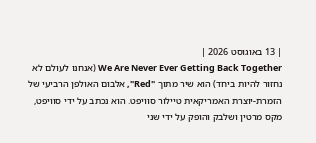| 13 באוגוסט 2026 |
We Are Never Ever Getting Back Together (אנחנו לעולם לא נחזור להיות ביחד) הוא שיר מתוך "Red", אלבום האולפן הרביעי של הזמרת-יוצרת האמריקאית טיילור סוויפט. הוא נכתב על ידי סוויפט, מקס מרטין ושלבק והופק על ידי שני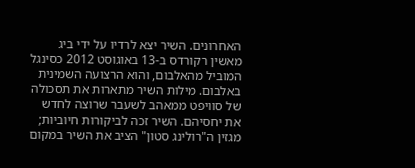האחרונים. השיר יצא לרדיו על ידי ביג מאשין רקורדס ב-13 באוגוסט 2012 כסינגל המוביל מהאלבום, והוא הרצועה השמינית באלבום. מילות השיר מתארות את תסכולה של סוויפט ממאהב לשעבר שרוצה לחדש את יחסיהם. השיר זכה לביקורות חיוביות; מגזין ה"רולינג סטון" הציב את השיר במקום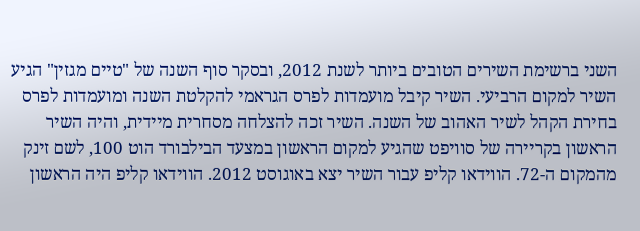השני ברשימת השירים הטובים ביותר לשנת 2012, ובסקר סוף השנה של "טיים מגזין" הגיע השיר למקום הרביעי. השיר קיבל מועמדות לפרס הגראמי להקלטת השנה ומועמדות לפרס בחירת הקהל לשיר האהוב של השנה. השיר זכה להצלחה מסחרית מיידית, והיה השיר הראשון בקריירה של סוויפט שהגיע למקום הראשון במצעד הבילבורד הוט 100, לשם זינק מהמקום ה-72. הווידאו קליפ עבור השיר יצא באוגוסט 2012. הווידאו קליפ היה הראשון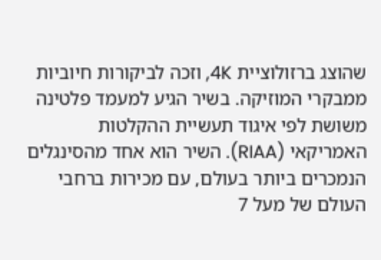שהוצג ברזולוציית 4K, וזכה לביקורות חיוביות ממבקרי המוזיקה. בשיר הגיע למעמד פלטינה משושת לפי איגוד תעשיית ההקלטות האמריקאי (RIAA). השיר הוא אחד מהסינגלים הנמכרים ביותר בעולם, עם מכירות ברחבי העולם של מעל 7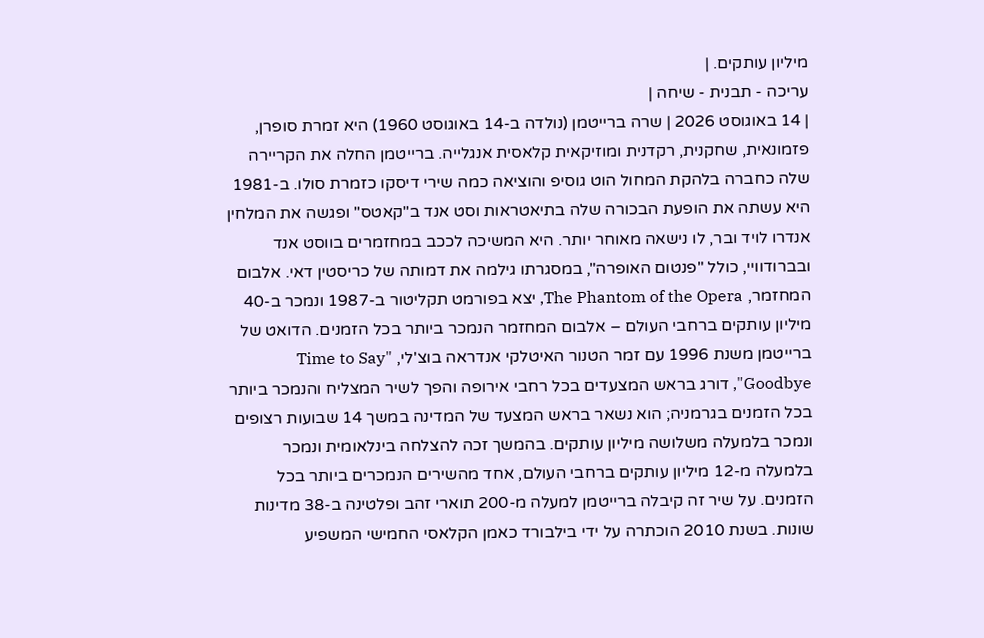מיליון עותקים. |
עריכה - תבנית - שיחה |
| 14 באוגוסט 2026 | שרה ברייטמן (נולדה ב-14 באוגוסט 1960) היא זמרת סופרן, פזמונאית, שחקנית, רקדנית ומוזיקאית קלאסית אנגלייה. ברייטמן החלה את הקריירה שלה כחברה בלהקת המחול הוט גוסיפ והוציאה כמה שירי דיסקו כזמרת סולו. ב-1981 היא עשתה את הופעת הבכורה שלה בתיאטראות וסט אנד ב"קאטס" ופגשה את המלחין אנדרו לויד ובר, לו נישאה מאוחר יותר. היא המשיכה לככב במחזמרים בווסט אנד ובברודוויי, כולל "פנטום האופרה", במסגרתו גילמה את דמותה של כריסטין דאי. אלבום המחזמר, The Phantom of the Opera, יצא בפורמט תקליטור ב-1987 ונמכר ב-40 מיליון עותקים ברחבי העולם – אלבום המחזמר הנמכר ביותר בכל הזמנים. הדואט של ברייטמן משנת 1996 עם זמר הטנור האיטלקי אנדראה בוצ'לי, "Time to Say Goodbye", דורג בראש המצעדים בכל רחבי אירופה והפך לשיר המצליח והנמכר ביותר בכל הזמנים בגרמניה; הוא נשאר בראש המצעד של המדינה במשך 14 שבועות רצופים ונמכר בלמעלה משלושה מיליון עותקים. בהמשך זכה להצלחה בינלאומית ונמכר בלמעלה מ-12 מיליון עותקים ברחבי העולם, אחד מהשירים הנמכרים ביותר בכל הזמנים. על שיר זה קיבלה ברייטמן למעלה מ-200 תוארי זהב ופלטינה ב-38 מדינות שונות. בשנת 2010 הוכתרה על ידי בילבורד כאמן הקלאסי החמישי המשפיע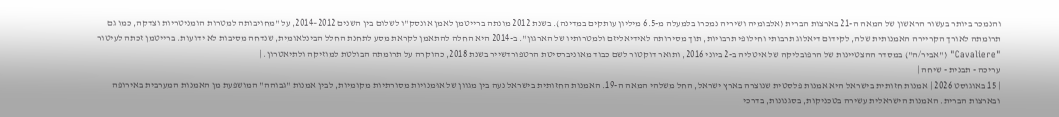והנמכר ביותר בעשור הראשון של המאה ה-21 בארצות הברית (אלבומיה ושיריה נמכרו בלמעלה מ-6.5 מיליון עותקים במדינה). בשנת 2012 מונתה ברייטמן לאמן אונסק"ו לשלום בין השנים 2012–2014, על "מחויבותה למטרות הומניטריות וצדקה, כמו גם תרומתה לאורך הקריירה האמנותית שלה, לקידום דיאלוג תרבותי וחילופי תרבויות, תוך מסירותה לאידיאליזם ולמטרותיו של הארגון". ב-2014 היא החלה להתאמן לקראת מסע לתחנת החלל הבינלאומית, שנדחה מסיבות לא ידועות. ברייטמן זכתה לעיטור "Cavaliere" ("אביר/ה") במסדר ההצטיינות של הרפובליקה של איטליה ב-2 ביוני 2016, ותואר דוקטור לשם כבוד מאוניברסיטת הרטפורדשייר בשנת 2018, כהוקרה על תרומתה הבולטת למוזיקה ולתיאטרון. |
עריכה - תבנית - שיחה |
| 15 באוגוסט 2026 | אמנות חזותית בישראל היא אמנות פלסטית שנוצרה בארץ ישראל, החל משלהי המאה ה-19. האמנות החזותית בישראל נעה בין מגוון של אוּמנויות מסורתיות מקומיות, לבין אמנות "גבוהה" המושפעת מן האמנות המערבית באירופה ובארצות הברית. האמנות הישראלית עשירה בטכניקות, בסגנונות, בדרכי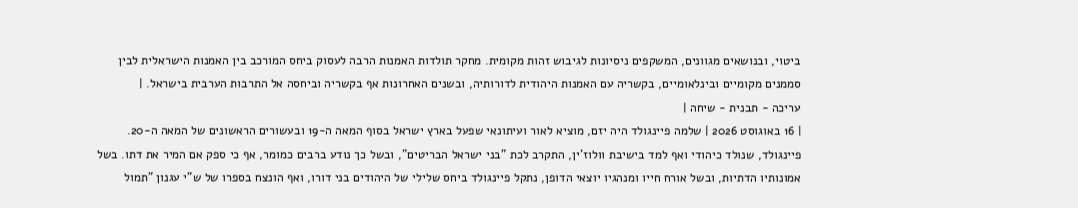ביטוי, ובנושאים מגוונים, המשקפים ניסיונות לגיבוש זהות מקומית. מחקר תולדות האמנות הרבה לעסוק ביחס המורכב בין האמנות הישראלית לבין סממנים מקומיים ובינלאומיים, בקשריה עם האמנות היהודית לדורותיה, ובשנים האחרונות אף בקשריה וביחסה אל התרבות הערבית בישראל. |
עריכה - תבנית - שיחה |
| 16 באוגוסט 2026 | שלמה פיינגולד היה יזם, מוציא לאור ועיתונאי שפעל בארץ ישראל בסוף המאה ה-19 ובעשורים הראשונים של המאה ה-20. פיינגולד, שנולד כיהודי ואף למד בישיבת וולוז'ין, התקרב לכת "בני ישראל הבריטים", ובשל כך נודע ברבים כמומר, אף כי ספק אם המיר את דתו. בשל אמונותיו הדתיות, ובשל אורח חייו ומנהגיו יוצאי הדופן, נתקל פיינגולד ביחס שלילי של היהודים בני דורו, ואף הונצח בספרו של ש"י עגנון "תמול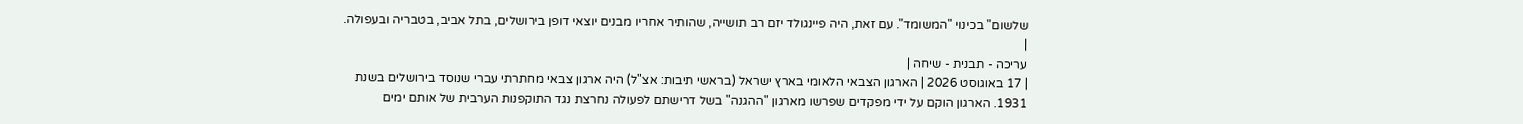שלשום" בכינוי "המשומד". עם זאת, היה פיינגולד יזם רב תושייה, שהותיר אחריו מבנים יוצאי דופן בירושלים, בתל אביב, בטבריה ובעפולה. |
עריכה - תבנית - שיחה |
| 17 באוגוסט 2026 | הארגון הצבאי הלאומי בארץ ישראל (בראשי תיבות: אצ"ל) היה ארגון צבאי מחתרתי עברי שנוסד בירושלים בשנת 1931. הארגון הוקם על ידי מפקדים שפרשו מארגון "ההגנה" בשל דרישתם לפעולה נחרצת נגד התוקפנות הערבית של אותם ימים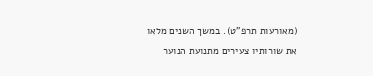(מאורעות תרפ"ט). במשך השנים מלאו את שורותיו צעירים מתנועת הנוער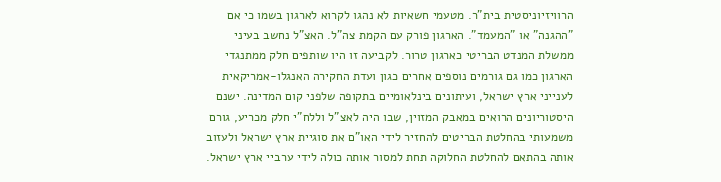הרוויזיוניסטית בית"ר. מטעמי חשאיות לא נהגו לקרוא לארגון בשמו כי אם "ההגנה" או "המעמד". הארגון פורק עם הקמת צה"ל. האצ"ל נחשב בעיני ממשלת המנדט הבריטי כארגון טרור. לקביעה זו היו שותפים חלק ממתנגדי הארגון כמו גם גורמים נוספים אחרים כגון ועדת החקירה האנגלו-אמריקאית לענייני ארץ ישראל, ועיתונים בינלאומיים בתקופה שלפני קום המדינה. ישנם היסטוריונים הרואים במאבק המזוין, שבו היה לאצ"ל וללח"י חלק מכריע, גורם משמעותי בהחלטת הבריטים להחזיר לידי האו"ם את סוגיית ארץ ישראל ולעזוב אותה בהתאם להחלטת החלוקה תחת למסור אותה כולה לידי ערביי ארץ ישראל.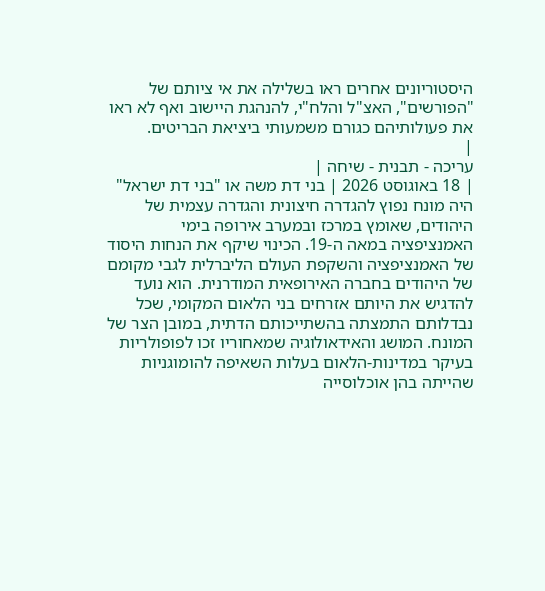היסטוריונים אחרים ראו בשלילה את אי ציותם של "הפורשים", האצ"ל והלח"י, להנהגת היישוב ואף לא ראו את פעולותיהם כגורם משמעותי ביציאת הבריטים.
|
עריכה - תבנית - שיחה |
| 18 באוגוסט 2026 | בני דת משה או "בני דת ישראל" היה מונח נפוץ להגדרה חיצונית והגדרה עצמית של היהודים, שאומץ במרכז ובמערב אירופה בימי האמנציפציה במאה ה-19. הכינוי שיקף את הנחות היסוד של האמנציפציה והשקפת העולם הליברלית לגבי מקומם של היהודים בחברה האירופאית המודרנית. הוא נועד להדגיש את היותם אזרחים בני הלאום המקומי, שכל נבדלותם התמצתה בהשתייכותם הדתית, במובן הצר של המונח. המושג והאידאולוגיה שמאחוריו זכו לפופולריות בעיקר במדינות-הלאום בעלות השאיפה להומוגניות שהייתה בהן אוכלוסייה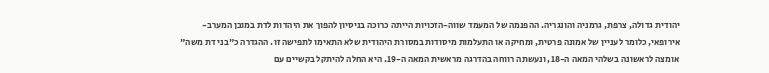יהודית גדולה, צרפת, גרמניה והונגריה. ההפנמה של המעמד שווה-הזכויות הייתה כרוכה בניסיון להפוך את היהדות לדת במובן המערב-אירופאי, כלומר לעניין של אמונה פרטית, ומחיקה או התעלמות מיסודות במסורת היהודית שלא התאימו לתפישה זו. ההגדרה כ"בני דת משה" אומצה לראשונה בשלהי המאה ה-18, ונעשתה רווחה בהדרגה מראשית המאה ה-19. היא החלה להיתקל בקשיים עם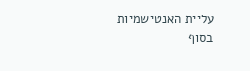עליית האנטישמיות בסוף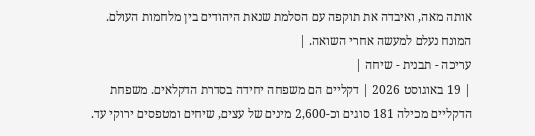אותה מאה, ואיבדה את תוקפה עם הסלמת שנאת היהודים בין מלחמות העולם. המונח נעלם למעשה אחרי השואה. |
עריכה - תבנית - שיחה |
| 19 באוגוסט 2026 | דקליים הם משפחה יחידה בסדרת הדקלאים. משפחת הדקליים מכילה 181 סוגים וכ-2,600 מינים של עצים, שיחים ומטפסים ירוקי עד.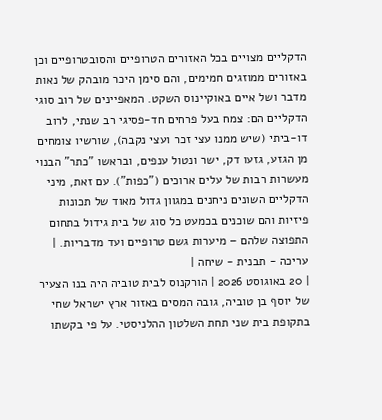הדקליים מצויים בכל האזורים הטרופיים והסובטרופיים וכן באזורים ממוזגים חמימים, והם סימן היכר מובהק של נאות מדבר ושל איים באוקיינוס השקט. המאפיינים של רוב סוגי הדקליים הם: צמח בעל פרחים חד-פסיגי רב שנתי, לרוב דו-ביתי (שיש ממנו עצי זכר ועצי נקבה), שורשיו צומחים מן הגזע, גזעו דק, ישר ונטול ענפים, ובראשו "כתר" הבנוי מעשרות רבות של עלים ארוכים ("כפות"). עם זאת, מיני הדקליים השונים ניחנים במגוון גדול מאוד של תכונות פיזיות והם שוכנים בכמעט כל סוג של בית גידול בתחום התפוצה שלהם – מיערות גשם טרופיים ועד מדבריות. |
עריכה - תבנית - שיחה |
| 20 באוגוסט 2026 | הורקנוס לבית טוביה היה בנו הצעיר של יוסף בן טוביה, גובה המסים באזור ארץ ישראל שחי בתקופת בית שני תחת השלטון ההלניסטי. על פי בקשתו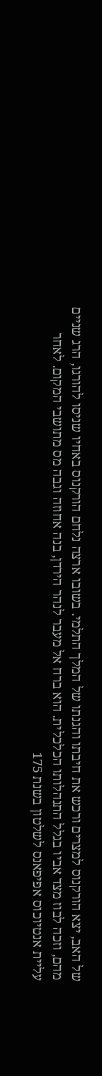של האב, יצא הורקנוס למצרים ורכש את חיבתו והגנתו של המלך התלמי. בשובו ארצה נלחם הורקנוס באחיו שניסו להורגו, הרג שניים מהם, וזכה לבוז מצד אביו בגלל התנהלותו הכלכלית. הוא ברח אל מעבר לנהר הירדן, בנה אחוזה וגבה מס מתושבי המקום. לאחר עליית אנטיוכוס אפיפאנס לשלטון בשנת 175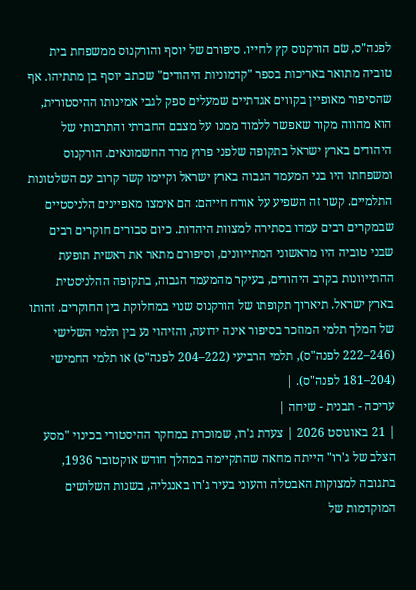לפנה"ס, שׂם הורקנוס קץ לחייו. סיפורם של יוסף והורקנוס ממשפחת בית טוביה מתואר באריכות בספר "קדמוניות היהודים" שכתב יוסף בן מתתיהו. אף שהסיפור מאופיין בקווים אגדתיים שמעלים ספק לגבי אמינותו ההיסטורית, הוא מהווה מקור שאפשר ללמוד ממנו על מצבם החברתי והתרבותי של היהודים בארץ ישראל בתקופה שלפני פרוץ מרד החשמונאים. הורקנוס ומשפחתו היו בני המעמד הגבוה בארץ ישראל וקיימו קשר קרוב עם השלטונות התלמיים. קשר זה השפיע על אורח חייהם: הם אימצו מאפיינים הלניסטיים שבמקרים רבים עמדו בסתירה למצוות היהדות. כיום סבורים חוקרים רבים שבני טוביה היו מראשוני המתייוונים, וסיפורם מתאר את ראשית תופעת ההתייוונות בקרב היהודים, בעיקר מהמעמד הגבוה, בתקופה ההלניסטית בארץ ישראל. תיארוך תקופתו של הורקנוס שנוי במחלוקת בין החוקרים. זהותו של המלך תלמי המוזכר בסיפור אינה ידועה, והזיהוי נע בין תלמי השלישי (246–222 לפנה"ס), תלמי הרביעי (222–204 לפנה"ס) או תלמי החמישי (204–181 לפנה"ס). |
עריכה - תבנית - שיחה |
| 21 באוגוסט 2026 | צעדת ג'רו, שמוכרת במחקר ההיסטורי בכינוי "מסע הצלב של ג'רו" הייתה מחאה שהתקיימה במהלך חודש אוקטובר 1936, בתגובה למצוקות האבטלה והעוני בעיר ג'רו באנגליה, בשנות השלושים המוקדמות של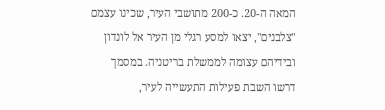המאה ה-20. כ-200 מתושבי העיר, שכינו עצמם "צלבנים", יצאו למסע רגלי מן העיר אל לונדון ובידיהם עצומה לממשלת בריטניה. במסמך דרשו השבת פעילות התעשייה לעיר,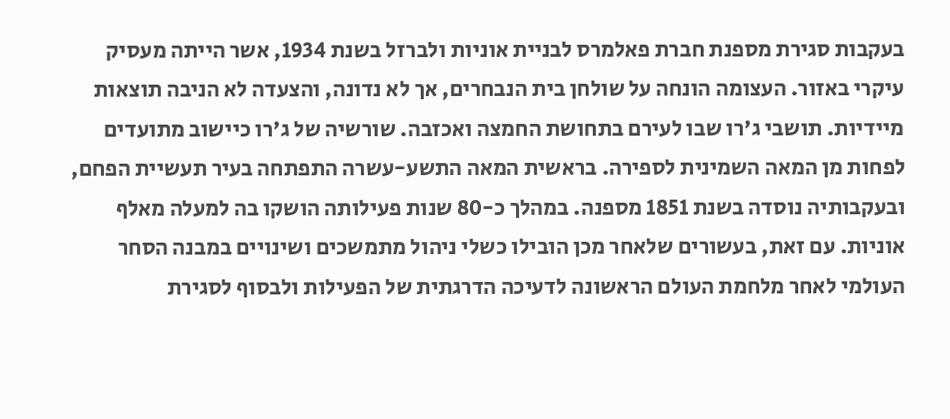בעקבות סגירת מספנת חברת פאלמרס לבניית אוניות ולברזל בשנת 1934, אשר הייתה מעסיק עיקרי באזור. העצומה הונחה על שולחן בית הנבחרים, אך לא נדונה, והצעדה לא הניבה תוצאות מיידיות. תושבי ג'רו שבו לעירם בתחושת החמצה ואכזבה. שורשיה של ג'רו כיישוב מתועדים לפחות מן המאה השמינית לספירה. בראשית המאה התשע-עשרה התפתחה בעיר תעשיית הפחם, ובעקבותיה נוסדה בשנת 1851 מספנה. במהלך כ-80 שנות פעילותה הושקו בה למעלה מאלף אוניות. עם זאת, בעשורים שלאחר מכן הובילו כשלי ניהול מתמשכים ושינויים במבנה הסחר העולמי לאחר מלחמת העולם הראשונה לדעיכה הדרגתית של הפעילות ולבסוף לסגירת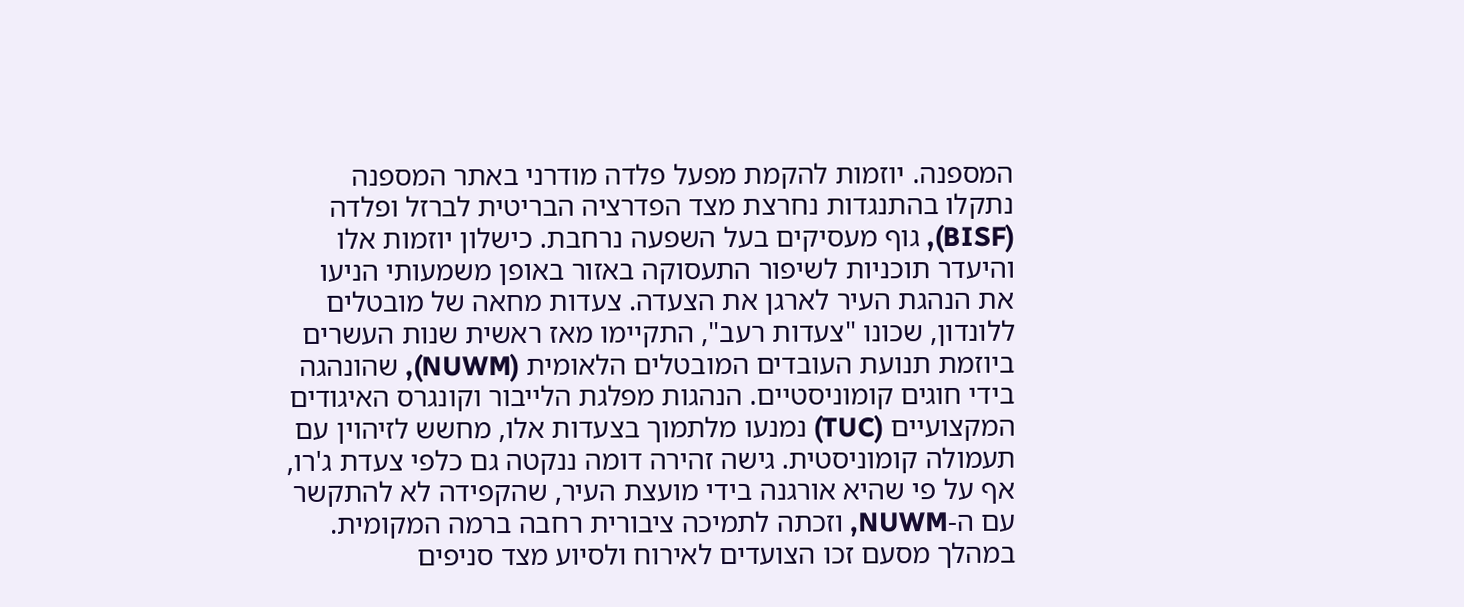המספנה. יוזמות להקמת מפעל פלדה מודרני באתר המספנה נתקלו בהתנגדות נחרצת מצד הפדרציה הבריטית לברזל ופלדה (BISF), גוף מעסיקים בעל השפעה נרחבת. כישלון יוזמות אלו והיעדר תוכניות לשיפור התעסוקה באזור באופן משמעותי הניעו את הנהגת העיר לארגן את הצעדה. צעדות מחאה של מובטלים ללונדון, שכונו "צעדות רעב", התקיימו מאז ראשית שנות העשרים ביוזמת תנועת העובדים המובטלים הלאומית (NUWM), שהונהגה בידי חוגים קומוניסטיים. הנהגות מפלגת הלייבור וקונגרס האיגודים המקצועיים (TUC) נמנעו מלתמוך בצעדות אלו, מחשש לזיהוין עם תעמולה קומוניסטית. גישה זהירה דומה ננקטה גם כלפי צעדת ג'רו, אף על פי שהיא אורגנה בידי מועצת העיר, שהקפידה לא להתקשר עם ה-NUWM, וזכתה לתמיכה ציבורית רחבה ברמה המקומית. במהלך מסעם זכו הצועדים לאירוח ולסיוע מצד סניפים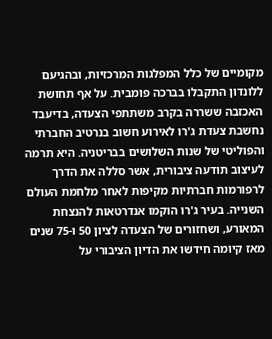מקומיים של כלל המפלגות המרכזיות, ובהגיעם ללונדון התקבלו בברכה פומבית. על אף תחושת האכזבה ששררה בקרב משתתפי הצעדה, בדיעבד נחשבת צעדת ג'רו לאירוע חשוב בנרטיב החברתי והפוליטי של שנות השלושים בבריטניה. היא תרמה לעיצוב תודעה ציבורית, אשר סללה את הדרך לרפורמות חברתיות מקיפות לאחר מלחמת העולם השנייה. בעיר ג'רו הוקמו אנדרטאות להנצחת המאורע, ושחזורים של הצעדה לציון 50 ו-75 שנים מאז קיומה חידשו את הדיון הציבורי על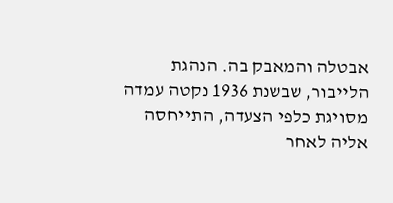אבטלה והמאבק בה. הנהגת הלייבור, שבשנת 1936 נקטה עמדה מסויגת כלפי הצעדה, התייחסה אליה לאחר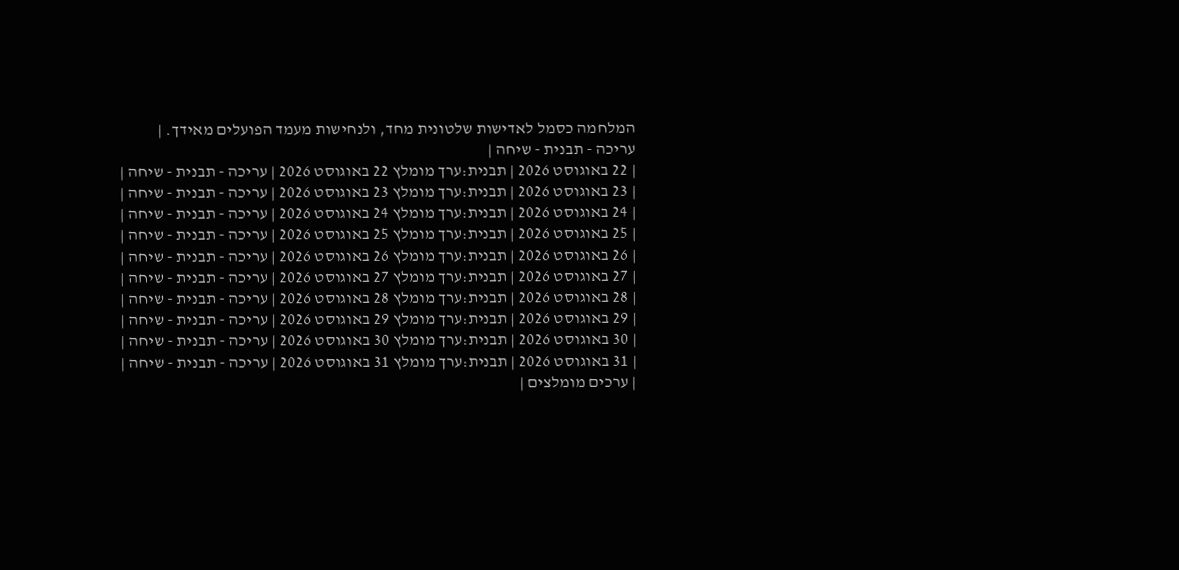המלחמה כסמל לאדישות שלטונית מחד, ולנחישות מעמד הפועלים מאידך. |
עריכה - תבנית - שיחה |
| 22 באוגוסט 2026 | תבנית:ערך מומלץ 22 באוגוסט 2026 | עריכה - תבנית - שיחה |
| 23 באוגוסט 2026 | תבנית:ערך מומלץ 23 באוגוסט 2026 | עריכה - תבנית - שיחה |
| 24 באוגוסט 2026 | תבנית:ערך מומלץ 24 באוגוסט 2026 | עריכה - תבנית - שיחה |
| 25 באוגוסט 2026 | תבנית:ערך מומלץ 25 באוגוסט 2026 | עריכה - תבנית - שיחה |
| 26 באוגוסט 2026 | תבנית:ערך מומלץ 26 באוגוסט 2026 | עריכה - תבנית - שיחה |
| 27 באוגוסט 2026 | תבנית:ערך מומלץ 27 באוגוסט 2026 | עריכה - תבנית - שיחה |
| 28 באוגוסט 2026 | תבנית:ערך מומלץ 28 באוגוסט 2026 | עריכה - תבנית - שיחה |
| 29 באוגוסט 2026 | תבנית:ערך מומלץ 29 באוגוסט 2026 | עריכה - תבנית - שיחה |
| 30 באוגוסט 2026 | תבנית:ערך מומלץ 30 באוגוסט 2026 | עריכה - תבנית - שיחה |
| 31 באוגוסט 2026 | תבנית:ערך מומלץ 31 באוגוסט 2026 | עריכה - תבנית - שיחה |
| ערכים מומלצים |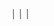|||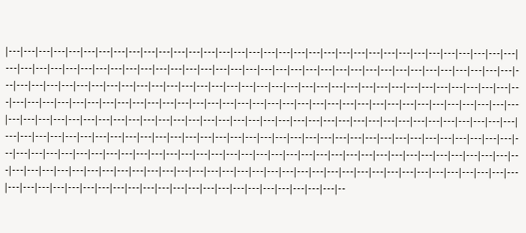|---|---|---|---|---|---|---|---|---|---|---|---|---|---|---|---|---|---|---|---|---|---|---|---|---|---|---|---|---|---|---|---|---|---|---|---|---|---|---|---|---|---|---|---|---|---|---|---|---|---|---|---|---|---|---|---|---|---|---|---|---|---|---|---|---|---|---|---|---|---|---|---|---|---|---|---|---|---|---|---|---|---|---|---|---|---|---|---|---|---|---|---|---|---|---|---|---|---|---|---|---|---|---|---|---|---|---|---|---|---|---|---|---|---|---|---|---|---|---|---|---|---|---|---|---|---|---|---|---|---|---|---|---|---|---|---|---|---|---|---|---|---|---|---|---|---|---|---|---|---|---|---|---|---|---|---|---|---|---|---|---|---|---|---|---|---|---|---|---|---|---|---|---|---|---|---|---|---|---|---|---|---|---|---|---|---|---|---|---|---|---|---|---|---|---|---|---|---|---|---|---|---|---|---|---|---|---|---|---|---|---|---|---|---|---|---|---|---|---|---|---|---|---|---|---|---|---|---|---|---|---|---|---|---|---|---|---|---|---|---|---|---|---|---|---|---|---|---|---|---|---|---|---|---|---|---|---|---|---|---|---|---|---|---|---|---|---|---|---|---|---|---|---|---|---|---|---|---|---|---|---|---|---|---|---|---|---|---|---|---|---|---|---|---|---|---|--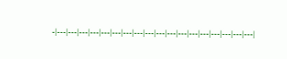-|---|---|---|---|---|---|---|---|---|---|---|---|---|---|---|---|---|---|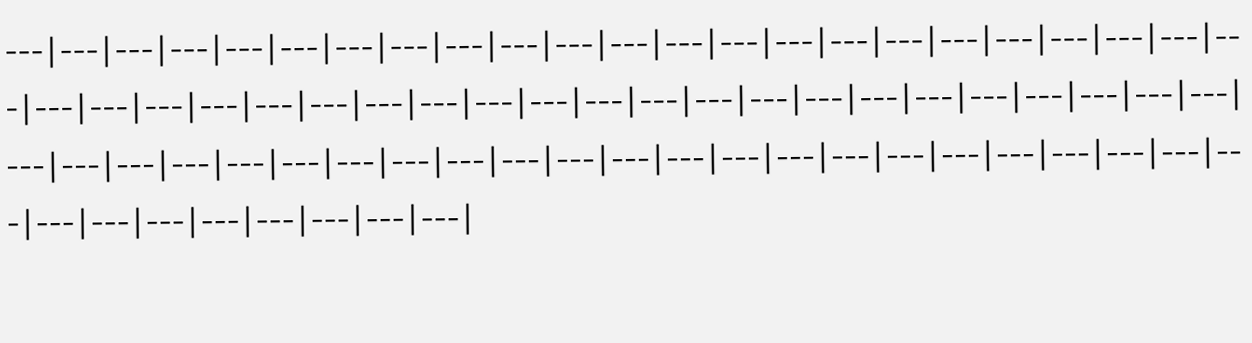---|---|---|---|---|---|---|---|---|---|---|---|---|---|---|---|---|---|---|---|---|---|---|---|---|---|---|---|---|---|---|---|---|---|---|---|---|---|---|---|---|---|---|---|---|---|---|---|---|---|---|---|---|---|---|---|---|---|---|---|---|---|---|---|---|---|---|---|---|---|---|---|---|---|---|---|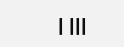| |||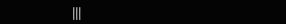|||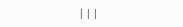|||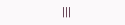|||